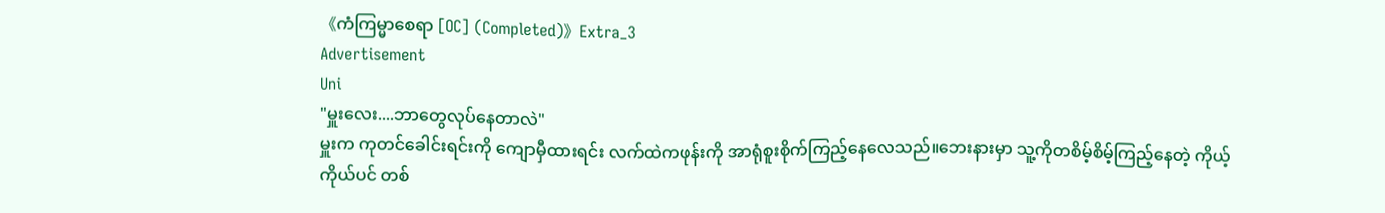《ကံကြမ္မာစေရာ [OC] (Completed)》Extra_3
Advertisement
Uni
"မှူးလေး....ဘာတွေလုပ်နေတာလဲ"
မှူးက ကုတင်ခေါင်းရင်းကို ကျောမှီထားရင်း လက်ထဲကဖုန်းကို အာရုံစူးစိုက်ကြည့်နေလေသည်။ဘေးနားမှာ သူ့ကိုတစိမ့်စိမ့်ကြည့်နေတဲ့ ကိုယ့်ကိုယ်ပင် တစ်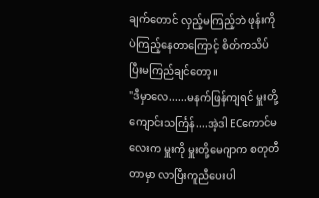ချက်တောင် လှည့်မကြည့်ဘဲ ဖုန်းကိုပဲကြည့်နေတာကြောင့် စိတ်ကသိပ်ပြီးမကြည်ချင်တော့။
"ဒီမှာလေ......မနက်ဖြန်ကျရင် မှူးတို့ကျောင်းသင်္ကြန်....အဲ့ဒါ ECကောင်မလေးက မှူးကို မှူးတို့မေဂျာက စတုတီတာမှာ လာပြီးကူညီပေးပါ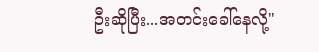ဦးဆိုပြီး...အတင်းခေါ်နေလို့"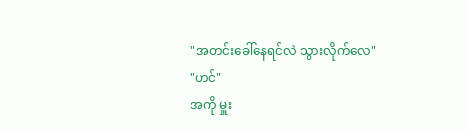"အတင်းခေါ်နေရင်လဲ သွားလိုက်လေ"
"ဟင်"
အကို မှူး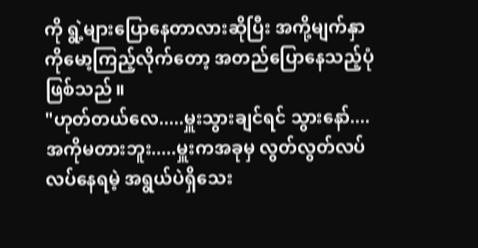ကို ရွဲ့များပြောနေတာလားဆိုပြီး အကို့မျက်နှာကိုမော့ကြည့်လိုက်တော့ အတည်ပြောနေသည့်ပုံဖြစ်သည်။
"ဟုတ်တယ်လေ.....မှူးသွားချင်ရင် သွားနော်....အကိုမတားဘူး.....မှူးကအခုမှ လွတ်လွတ်လပ်လပ်နေရမဲ့ အရွယ်ပဲရှိသေး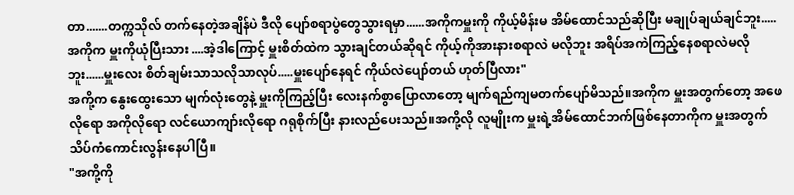တာ.......တက္ကသိုလ် တက်နေတဲ့အချိန်ပဲ ဒီလို ပျော်စရာပွဲတွေသွားရမှာ......အကိုကမှူးကို ကိုယ့်မိန်းမ အိမ်ထောင်သည်ဆိုပြီး မချုပ်ချယ်ချင်ဘူး.....အကိုက မှူးကိုယုံပြီးသား ....အဲ့ဒါကြောင့် မှူးစိတ်ထဲက သွားချင်တယ်ဆိုရင် ကိုယ့်ကိုအားနားစရာလဲ မလိုဘူး အရိပ်အကဲကြည့်နေစရာလဲမလိုဘူး......မှူးလေး စိတ်ချမ်းသာသလိုသာလုပ်.....မှူးပျော်နေရင် ကိုယ်လဲပျော်တယ် ဟုတ်ပြီလား"
အကို့က နွေးထွေးသော မျက်လုံးတွေနဲ့ မှူးကိုကြည့်ပြီး လေးနက်စွာပြောလာတော့ မျက်ရည်ကျမတက်ပျော်မိသည်။အကိုက မှူးအတွက်တော့ အဖေလိုရော အကိုလိုရော လင်ယောကျာ်းလိုရော ဂရုစိုက်ပြီး နားလည်ပေးသည်။အကို့လို လူမျိုးက မှူးရဲ့အိမ်ထောင်ဘက်ဖြစ်နေတာကိုက မှူးအတွက် သိပ်ကံကောင်းလွန်းနေပါပြီ။
"အကို့ကို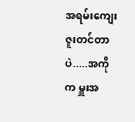အရမ်းကျေးဇူးတင်တာပဲ.....အကိုက မှူးအ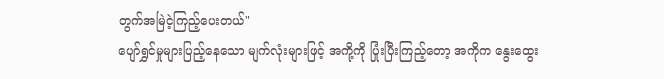တွက်အမြဲငဲ့ကြည့်ပေးတယ်"
ပျော်ရွှင်မှုများပြည့်နေသော မျက်လုံးများဖြင့် အကို့ကို ပြုံးပြီးကြည့်တော့ အကိုက နွေးထွေး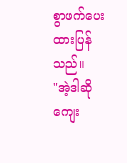စွာဖက်ပေးထားပြန်သည်။
"အဲ့ဒါဆို ကျေး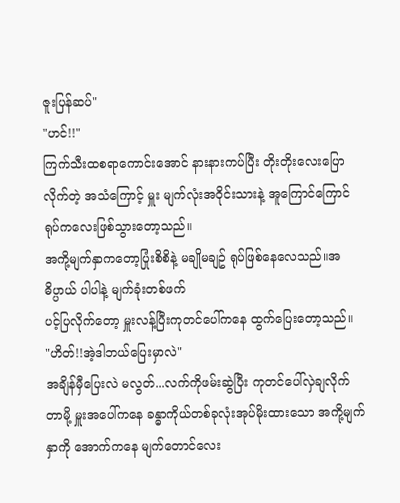ဇူးပြန်ဆပ်"
"ဟင်!!"
ကြက်သီးထစရာကောင်းအောင် နားနားကပ်ပြီး တိုးတိုးလေးပြောလိုက်တဲ့ အသံကြောင့် မှူး မျက်လုံးအ၀ိုင်းသားနဲ့ အူကြောင်ကြောင်ရုပ်ကလေးဖြစ်သွားတော့သည်။
အကို့မျက်နှာကတော့ပြုံးစိစိနဲ့ မချိုမချဥ် ရုပ်ဖြစ်နေလေသည်။အဓိပ္ပာယ် ပါပါနဲ့ မျက်ခုံးတစ်ဖက်
ပင့်ပြလိုက်တော့ မှူးလန့်ပြီးကုတင်ပေါ်ကနေ ထွက်ပြေးတော့သည်။
"ဟိတ်!!အဲ့ဒါဘယ်ပြေးမှာလဲ"
အချိန်မှီပြေးလဲ မလွတ်...လက်ကိုဖမ်းဆွဲပြီး ကုတင်ပေါ်လှဲချလိုက်တာမို့ မှူးအပေါ်ကနေ ခန္ဓာကိုယ်တစ်ခုလုံးအုပ်မိုးထားသော အကို့မျက်နှာကို အောက်ကနေ မျက်တောင်လေး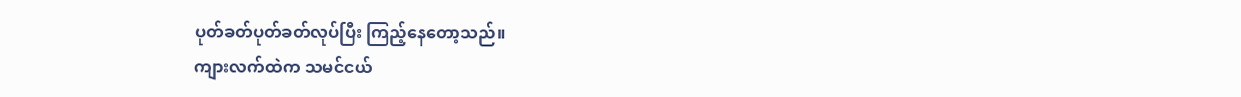ပုတ်ခတ်ပုတ်ခတ်လုပ်ပြီး ကြည့်နေတော့သည်။
ကျားလက်ထဲက သမင်ငယ်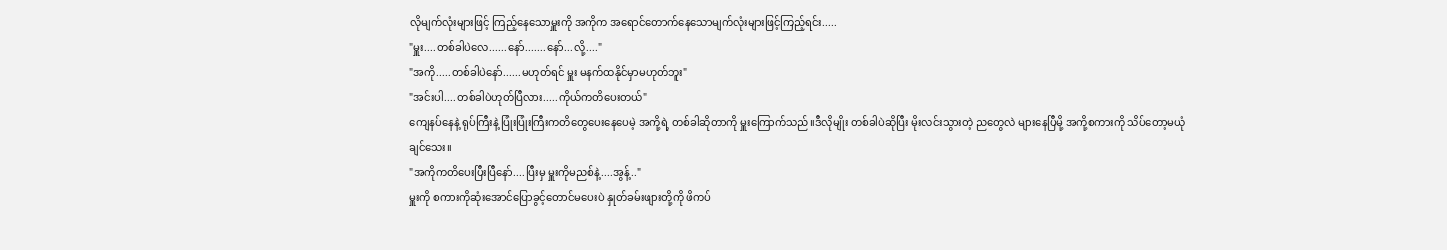လိုမျက်လုံးများဖြင့် ကြည့်နေသောမှူးကို အကိုက အရောင်တောက်နေသောမျက်လုံးများဖြင့်ကြည့်ရင်း.....
"မှူး....တစ်ခါပဲလေ......နော်.......နော်...လို့...."
"အကို.....တစ်ခါပဲနော်......မဟုတ်ရင် မှူး မနက်ထနိုင်မှာမဟုတ်ဘူး"
"အင်းပါ....တစ်ခါပဲဟုတ်ပြီလား.....ကိုယ်ကတိပေးတယ်"
ကျေနပ်နေနဲ့ ရုပ်ကြီးနဲ့ ပြုံးပြုံးကြီးကတိတွေပေးနေပေမဲ့ အကို့ရဲ့ တစ်ခါဆိုတာကို မှူးကြောက်သည်။ဒီလိုမျိုး တစ်ခါပဲဆိုပြီး မိုးလင်းသွားတဲ့ ညတွေလဲ များနေပြီမို့ အကို့စကားကို သိပ်တော့မယုံချင်သေး။
"အကိုကတိပေးပြီးပြီနော်....ပြီးမှ မှူးကိုမညစ်နဲ့....အွန့်.."
မှူးကို စကားကိုဆုံးအောင်ပြောခွင့်တောင်မပေးပဲ နှုတ်ခမ်းဖျားတို့ကို ဖိကပ်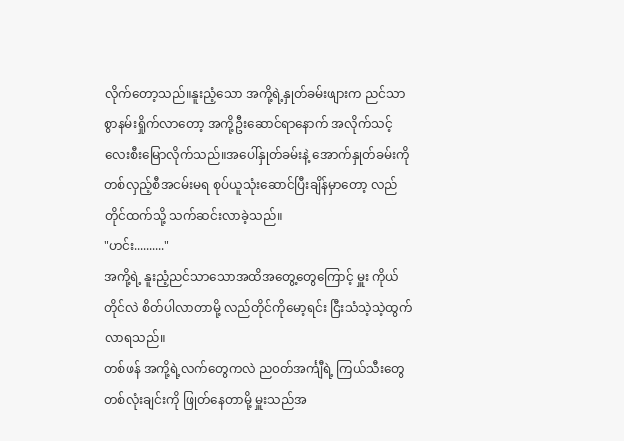လိုက်တော့သည်။နူးညံ့သော အကို့ရဲ့နှုတ်ခမ်းဖျားက ညင်သာစွာနမ်းရှိုက်လာတော့ အကို့ဦးဆောင်ရာနောက် အလိုက်သင့်လေးစီးမြောလိုက်သည်။အပေါ်နှုတ်ခမ်းနဲ့ အောက်နှုတ်ခမ်းကို တစ်လှည့်စီအငမ်းမရ စုပ်ယူသုံးဆောင်ပြီးချိန်မှာတော့ လည်တိုင်ထက်သို့ သက်ဆင်းလာခဲ့သည်။
"ဟင်း.........."
အကို့ရဲ့ နူးညံ့ညင်သာသောအထိအတွေ့တွေကြောင့် မှူး ကိုယ်တိုင်လဲ စိတ်ပါလာတာမို့ လည်တိုင်ကိုမော့ရင်း ငြီးသံသဲ့သဲ့ထွက်လာရသည်။
တစ်ဖန် အကို့ရဲ့လက်တွေကလဲ ည၀တ်အင်္ကျီရဲ့ ကြယ်သီးတွေ တစ်လုံးချင်းကို ဖြုတ်နေတာမို့ မှူးသည်အ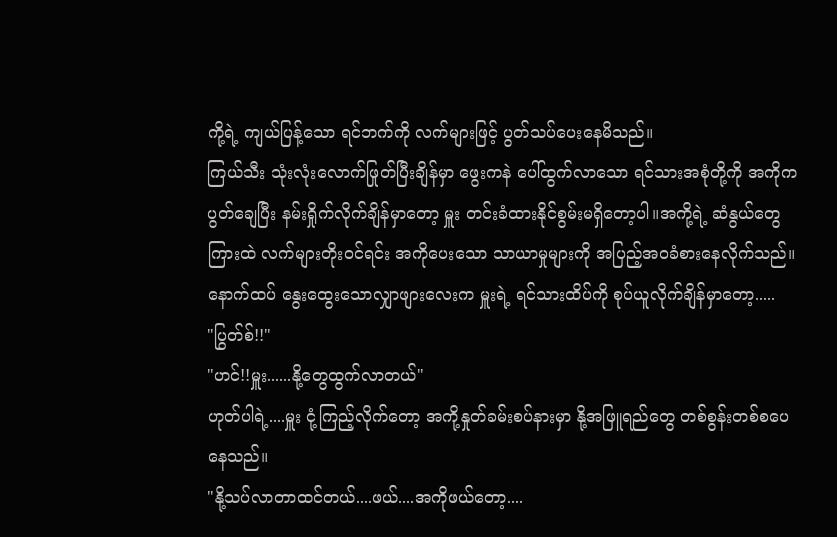ကို့ရဲ့ ကျယ်ပြန့်သော ရင်ဘက်ကို လက်များဖြင့် ပွတ်သပ်ပေးနေမိသည်။
ကြယ်သီး သုံးလုံးလောက်ဖြုတ်ပြီးချိန်မှာ ဖွေးကနဲ ပေါ်ထွက်လာသော ရင်သားအစုံတို့ကို အကိုကပွတ်ချေပြီး နမ်းရှိုက်လိုက်ချိန်မှာတော့ မှူး တင်းခံထားနိုင်စွမ်းမရှိတော့ပါ။အကို့ရဲ့ ဆံနွယ်တွေကြားထဲ လက်များတိုး၀င်ရင်း အကိုပေးသော သာယာမှုများကို အပြည့်အ၀ခံစားနေလိုက်သည်။
နောက်ထပ် နွေးထွေးသောလျှာဖျားလေးက မှူးရဲ့ ရင်သားထိပ်ကို စုပ်ယူလိုက်ချိန်မှာတော့.....
"ပြွတ်စ်!!"
"ဟင်!!မှူး......နို့တွေထွက်လာတယ်"
ဟုတ်ပါရဲ့....မှူး ငုံ့ကြည့်လိုက်တော့ အကို့နှုတ်ခမ်းစပ်နားမှာ နို့အဖြူရည်တွေ တစ်စွန်းတစ်စပေနေသည်။
"နို့သပ်လာတာထင်တယ်....ဖယ်....အကိုဖယ်တော့....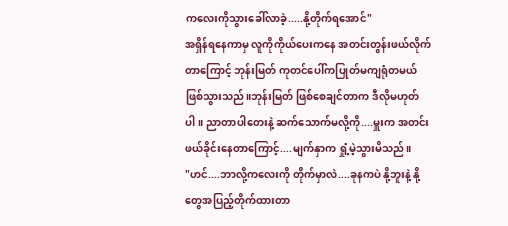ကလေးကိုသွားခေါ်လာခဲ့.....နို့တိုက်ရအောင်"
အရှိန်ရနေကာမှ လူကိုကိုယ်ပေးကနေ အတင်းတွန်းဖယ်လိုက်တာကြောင့် ဘုန်းမြတ် ကုတင်ပေါ်ကပြုတ်မကျရုံတမယ်ဖြစ်သွားသည်။ဘုန်းမြတ် ဖြစ်စေချင်တာက ဒီလိုမဟုတ်ပါ။ ညာတာပါတေးနဲ့ ဆက်သောက်မလို့ကို....မှူးက အတင်းဖယ်ခိုင်းနေတာကြောင့်....မျက်နှာက ရှုံ့မဲ့သွားမိသည်။
"ဟင်....ဘာလို့ကလေးကို တိုက်မှာလဲ....ခုနကပဲ နို့ဘူးနဲ့ နို့တွေအပြည့်တိုက်ထားတာ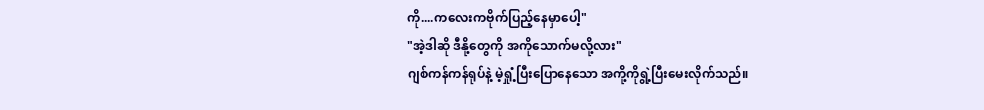ကို....ကလေးကဗိုက်ပြည့်နေမှာပေါ့"
"အဲ့ဒါဆို ဒီနို့တွေကို အကိုသောက်မလို့လား"
ဂျစ်ကန်ကန်ရုပ်နဲ့ မဲ့ရှုံ့ပြီးပြောနေသော အကို့ကိုရွဲ့ပြီးမေးလိုက်သည်။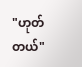"ဟုတ်တယ်"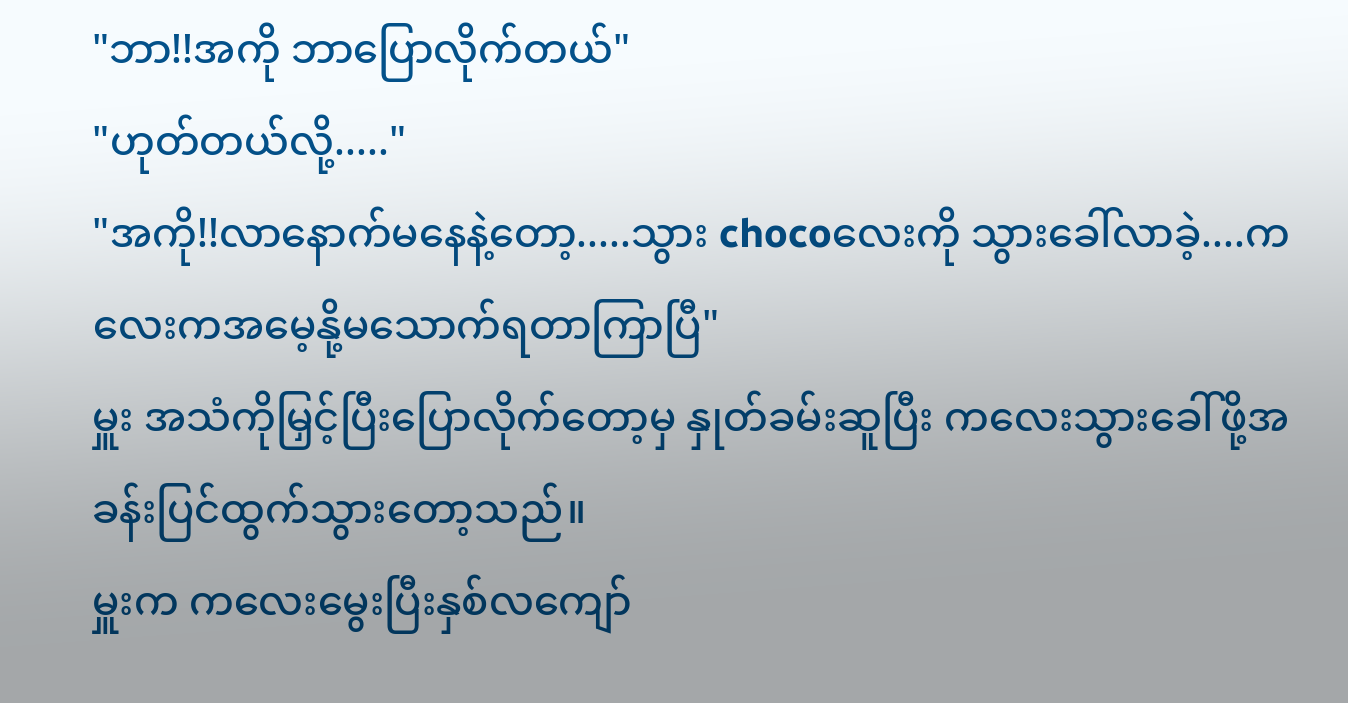"ဘာ!!အကို ဘာပြောလိုက်တယ်"
"ဟုတ်တယ်လို့....."
"အကို!!လာနောက်မနေနဲ့တော့.....သွား chocoလေးကို သွားခေါ်လာခဲ့....ကလေးကအမေ့နို့မသောက်ရတာကြာပြီ"
မှူး အသံကိုမြှင့်ပြီးပြောလိုက်တော့မှ နှုတ်ခမ်းဆူပြီး ကလေးသွားခေါ်ဖို့အခန်းပြင်ထွက်သွားတော့သည်။
မှူးက ကလေးမွေးပြီးနှစ်လကျော်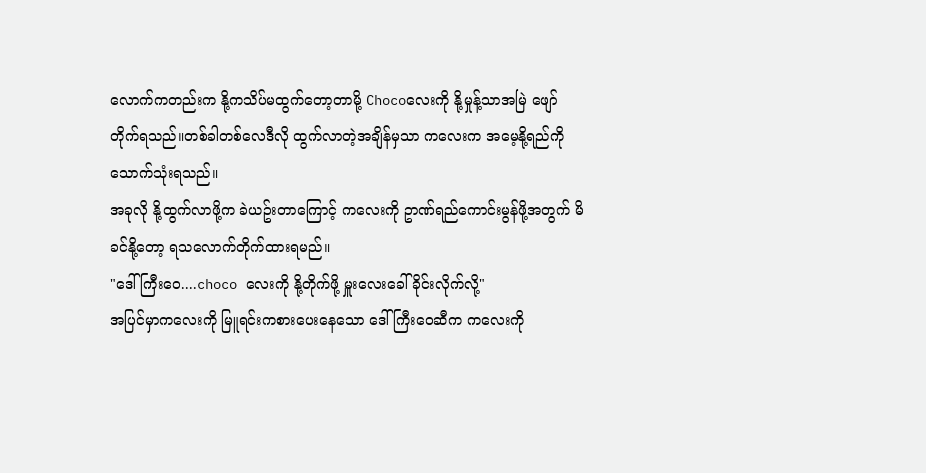လောက်ကတည်းက နို့ကသိပ်မထွက်တော့တာမို့ Chocoလေးကို နို့မှုန့်သာအမြဲ ဖျော်တိုက်ရသည်။တစ်ခါတစ်လေဒီလို ထွက်လာတဲ့အချိန်မှသာ ကလေးက အမေ့နို့ရည်ကို သောက်သုံးရသည်။
အခုလို နို့ထွက်လာဖို့က ခဲယဥ်းတာကြောင့် ကလေးကို ဥာဏ်ရည်ကောင်းမွန်ဖို့အတွက် မိခင်နို့တော့ ရသလောက်တိုက်ထားရမည်။
"ဒေါ်ကြီးဝေ....choco လေးကို နို့တိုက်ဖို့ မှူးလေးခေါ်ခိုင်းလိုက်လို့"
အပြင်မှာကလေးကို မြူရင်းကစားပေးနေသော ဒေါ်ကြီးဝေဆီက ကလေးကို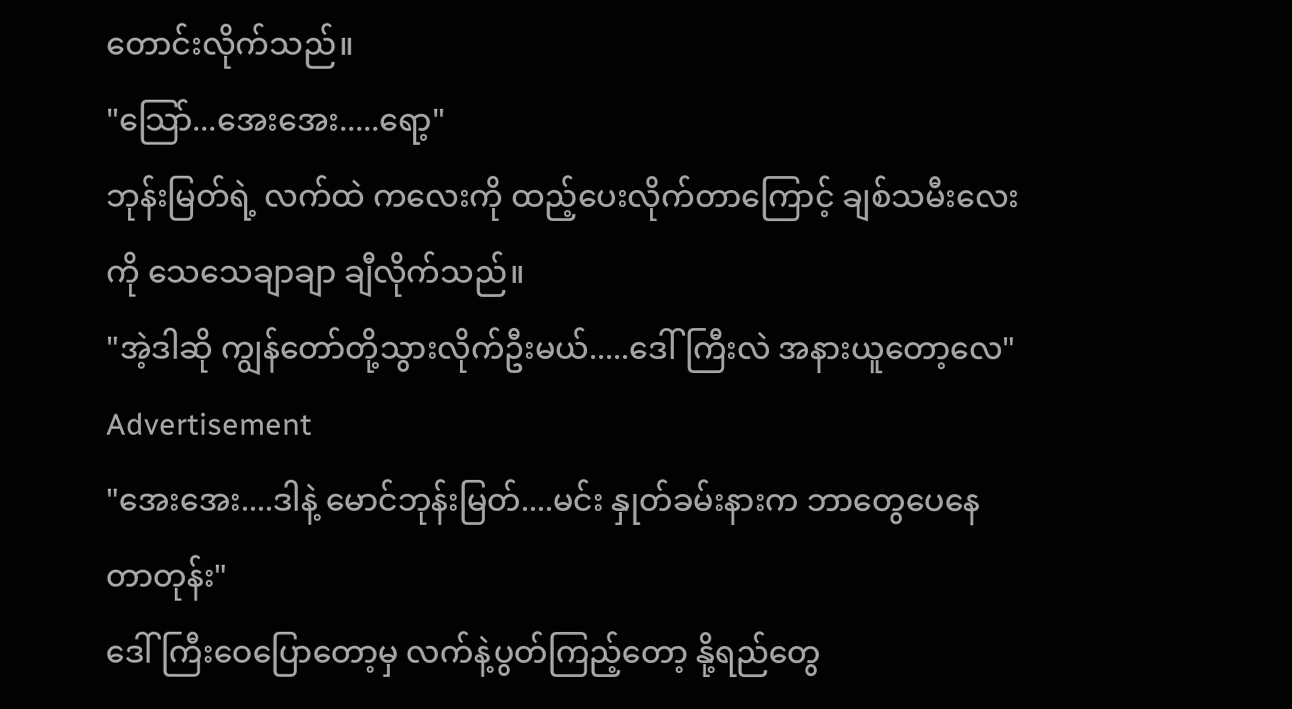တောင်းလိုက်သည်။
"သြော်...အေးအေး.....ရော့"
ဘုန်းမြတ်ရဲ့ လက်ထဲ ကလေးကို ထည့်ပေးလိုက်တာကြောင့် ချစ်သမီးလေးကို သေသေချာချာ ချီလိုက်သည်။
"အဲ့ဒါဆို ကျွန်တော်တို့သွားလိုက်ဦးမယ်.....ဒေါ်ကြီးလဲ အနားယူတော့လေ"
Advertisement
"အေးအေး....ဒါနဲ့ မောင်ဘုန်းမြတ်....မင်း နှုတ်ခမ်းနားက ဘာတွေပေနေတာတုန်း"
ဒေါ်ကြီးဝေပြောတော့မှ လက်နဲ့ပွတ်ကြည့်တော့ နို့ရည်တွေ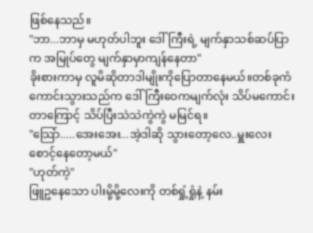ဖြစ်နေသည်။
"ဘာ...ဘာမှ မဟုတ်ပါဘူး ဒေါ်ကြီးရဲ့ မျက်နှာသစ်ဆပ်ပြာက အမြုပ်တွေ မျက်နှာမှာကျန်နေတာ"
ခိုးစားကာမှ လူမိဆိုတာဒါမျိုးကိုပြောတာနေမယ်။တစ်ခုကံကောင်းသွားသည်က ဒေါ်ကြီးဝေကမျက်လုံး သိပ်မကောင်းတာကြောင့် သိပ်ပြီးသဲသဲကွဲကွဲ မမြင်ရ။
"သြော်.....အေးအေး...အဲ့ဒါဆို သွားတော့လေ..မှူးလေး စောင့်နေတော့မယ်"
"ဟုတ်ကဲ့"
ဖြူဥနေသော ပါးမို့မို့လေးကို တစ်ရှုံ့ရှုံနဲ့ နမ်း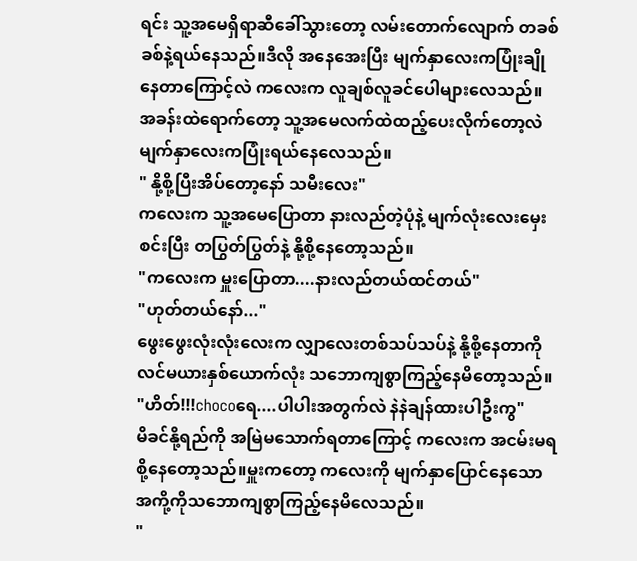ရင်း သူ့အမေရှိရာဆီခေါ်သွားတော့ လမ်းတောက်လျောက် တခစ်ခစ်နဲ့ရယ်နေသည်။ဒီလို အနေအေးပြီး မျက်နှာလေးကပြုံးချိုနေတာကြောင့်လဲ ကလေးက လူချစ်လူခင်ပေါများလေသည်။
အခန်းထဲရောက်တော့ သူ့အမေလက်ထဲထည့်ပေးလိုက်တော့လဲ မျက်နှာလေးကပြုံးရယ်နေလေသည်။
" နို့စို့ပြီးအိပ်တော့နော် သမီးလေး"
ကလေးက သူ့အမေပြောတာ နားလည်တဲ့ပုံနဲ့ မျက်လုံးလေးမှေးစင်းပြီး တပြွတ်ပြွတ်နဲ့ နို့စို့နေတော့သည်။
"ကလေးက မှူးပြောတာ....နားလည်တယ်ထင်တယ်"
"ဟုတ်တယ်နော်..."
ဖွေးဖွေးလုံးလုံးလေးက လျှာလေးတစ်သပ်သပ်နဲ့ နို့စို့နေတာကို လင်မယားနှစ်ယောက်လုံး သဘောကျစွာကြည့်နေမိတော့သည်။
"ဟိတ်!!!chocoရေ....ပါပါးအတွက်လဲ နဲနဲချန်ထားပါဦးကွ"
မိခင်နို့ရည်ကို အမြဲမသောက်ရတာကြောင့် ကလေးက အငမ်းမရစို့နေတော့သည်။မှူးကတော့ ကလေးကို မျက်နှာပြောင်နေသော အကို့ကိုသဘောကျစွာကြည့်နေမိလေသည်။
"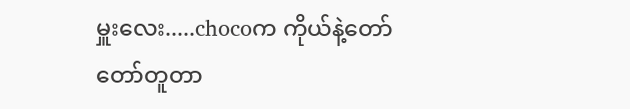မှူးလေး.....chocoက ကိုယ်နဲ့တော်တော်တူတာ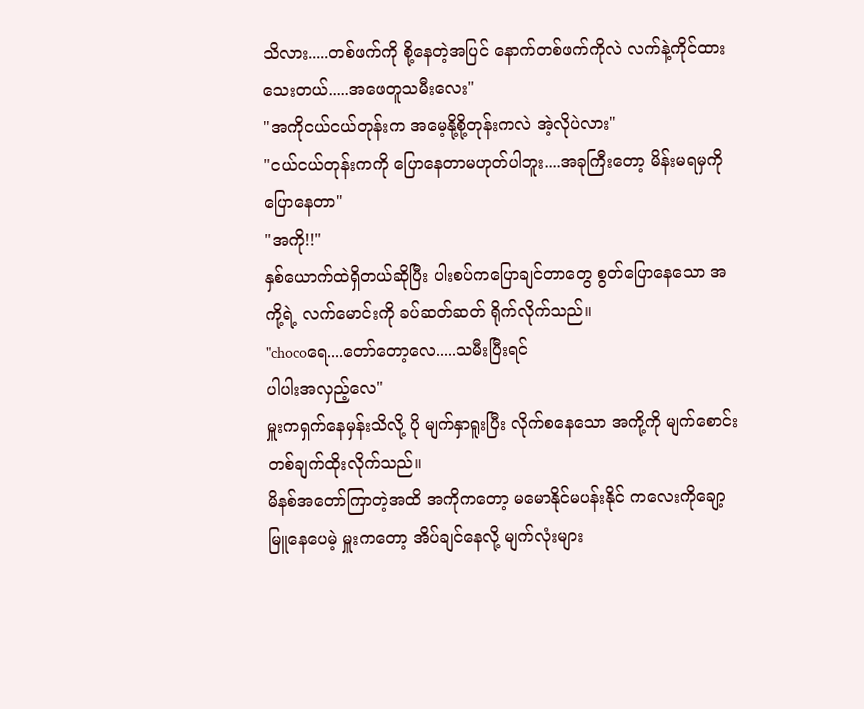သိလား.....တစ်ဖက်ကို စို့နေတဲ့အပြင် နောက်တစ်ဖက်ကိုလဲ လက်နဲ့ကိုင်ထားသေးတယ်.....အဖေတူသမီးလေး"
"အကိုငယ်ငယ်တုန်းက အမေ့နို့စို့တုန်းကလဲ အဲ့လိုပဲလား"
"ငယ်ငယ်တုန်းကကို ပြောနေတာမဟုတ်ပါဘူး....အခုကြီးတော့ မိန်းမရမှကိုပြောနေတာ"
"အကို!!"
နှစ်ယောက်ထဲရှိတယ်ဆိုပြီး ပါးစပ်ကပြောချင်တာတွေ စွတ်ပြောနေသော အကို့ရဲ့ လက်မောင်းကို ခပ်ဆတ်ဆတ် ရိုက်လိုက်သည်။
"chocoရေ....တော်တော့လေ.....သမီးပြီးရင်
ပါပါးအလှည့်လေ"
မှူးကရှက်နေမှန်းသိလို့ ပို မျက်နှာရူးပြီး လိုက်စနေသော အကို့ကို မျက်စောင်းတစ်ချက်ထိုးလိုက်သည်။
မိနစ်အတော်ကြာတဲ့အထိ အကိုကတော့ မမောနိုင်မပန်းနိုင် ကလေးကိုချော့မြူနေပေမဲ့ မှူးကတော့ အိပ်ချင်နေလို့ မျက်လုံးများ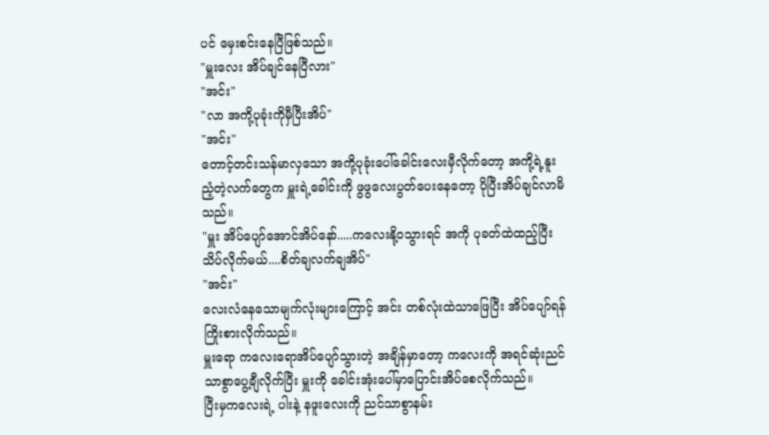ပင် မှေးစင်းနေပြီဖြစ်သည်။
"မှူးလေး အိပ်ချင်နေပြီလား"
"အင်း"
"လာ အကို့ပုခုံးကိုမှီပြီးအိပ်"
"အင်း"
တောင့်တင်းသန်မာလှသော အကို့ပုခုံးပေါ်ခေါင်းလေးမှီလိုက်တော့ အကို့ရဲ့နူးညံ့တဲ့လက်တွေက မှူးရဲ့ခေါင်းကို ဖွဖွလေးပွတ်ပေးနေတော့ ပိုပြီးအိပ်ချင်လာမိသည်။
"မှူး အိပ်ပျော်အောင်အိပ်နော်.....ကလေးနို့၀သွားရင် အကို ပုခတ်ထဲထည့်ပြီးသိပ်လိုက်မယ်....စိတ်ချလက်ချအိပ်"
"အင်း"
လေးလံနေသောမျက်လုံးများကြောင့် အင်း တစ်လုံးထဲသာဖြေပြီး အိပ်ပျော်ရန်ကြိုးစားလိုက်သည်။
မှူးရော ကလေးရောအိပ်ပျော်သွားတဲ့ အချိန်မှာတော့ ကလေးကို အရင်ဆုံးညင်သာစွာပွေ့ချီလိုက်ပြီး မှူးကို ခေါင်းအုံးပေါ်မှာပြောင်းအိပ်စေလိုက်သည်။
ပြီးမှကလေးရဲ့ ပါးနဲ့ နဖူးလေးကို ညင်သာစွာနမ်း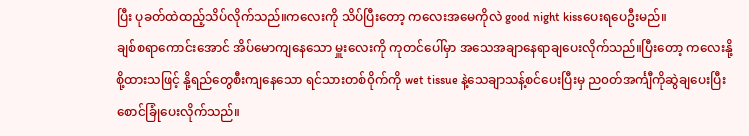ပြီး ပုခတ်ထဲထည့်သိပ်လိုက်သည်။ကလေးကို သိပ်ပြီးတော့ ကလေးအမေကိုလဲ good night kissပေးရပေဦးမည်။
ချစ်စရာကောင်းအောင် အိပ်မောကျနေသော မှူးလေးကို ကုတင်ပေါ်မှာ အသေအချာနေရာချပေးလိုက်သည်။ပြီးတော့ ကလေးနို့စို့ထားသဖြင့် နို့ရည်တွေစီးကျနေသော ရင်သားတစ်၀ိုက်ကို wet tissue နဲ့သေချာသန့်စင်ပေးပြီးမှ ည၀တ်အင်္ကျီကိုဆွဲချပေးပြီး စောင်ခြုံပေးလိုက်သည်။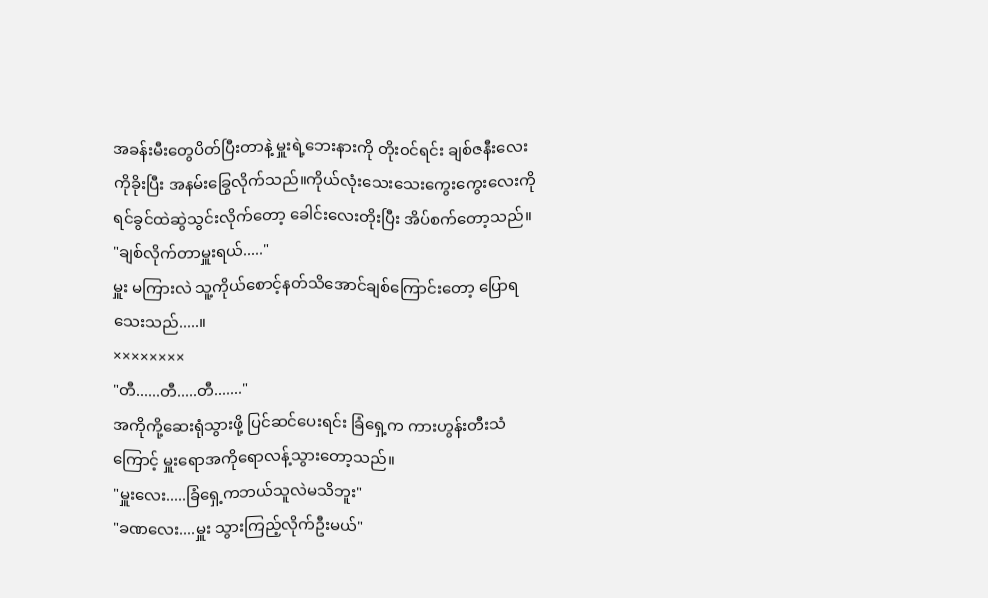အခန်းမီးတွေပိတ်ပြီးတာနဲ့ မှူးရဲ့ဘေးနားကို တိုး၀င်ရင်း ချစ်ဇနီးလေးကိုခိုးပြီး အနမ်းခြွေလိုက်သည်။ကိုယ်လုံးသေးသေးကွေးကွေးလေးကိုရင်ခွင်ထဲဆွဲသွင်းလိုက်တော့ ခေါင်းလေးတိုးပြီး အိပ်စက်တော့သည်။
"ချစ်လိုက်တာမှူးရယ်....."
မှူး မကြားလဲ သူ့ကိုယ်စောင့်နတ်သိအောင်ချစ်ကြောင်းတော့ ပြောရသေးသည်.....။
××××××××
"တီ......တီ.....တီ......."
အကိုကို့ဆေးရုံသွားဖို့ ပြင်ဆင်ပေးရင်း ခြံရှေ့က ကားဟွန်းတီးသံကြောင့် မှူးရောအကိုရောလန့်သွားတော့သည်။
"မှူးလေး.....ခြံရှေ့ကဘယ်သူလဲမသိဘူး"
"ခဏလေး....မှူး သွားကြည့်လိုက်ဦးမယ်"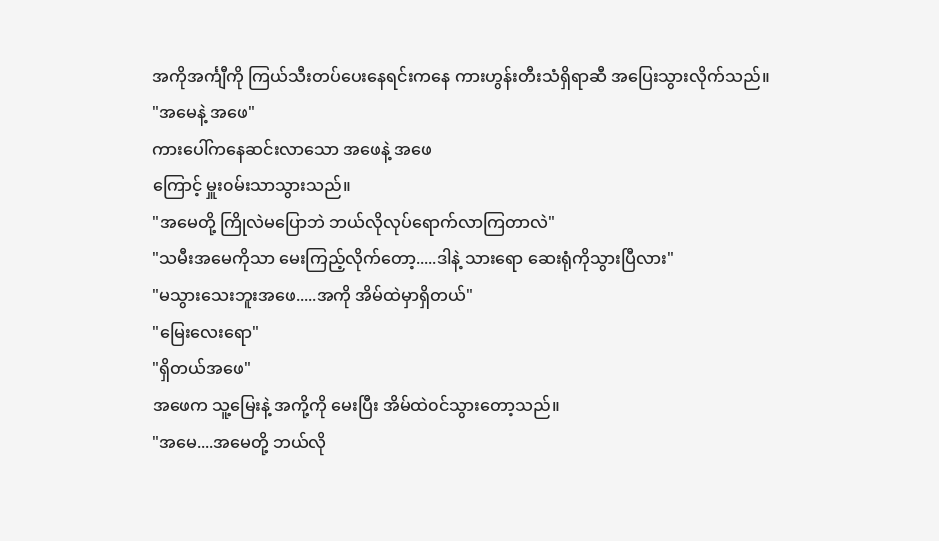အကိုအင်္ကျီကို ကြယ်သီးတပ်ပေးနေရင်းကနေ ကားဟွန်းတီးသံရှိရာဆီ အပြေးသွားလိုက်သည်။
"အမေနဲ့ အဖေ"
ကားပေါ်ကနေဆင်းလာသော အဖေနဲ့ အဖေ
ကြောင့် မှူး၀မ်းသာသွားသည်။
"အမေတို့ ကြိုလဲမပြောဘဲ ဘယ်လိုလုပ်ရောက်လာကြတာလဲ"
"သမီးအမေကိုသာ မေးကြည့်လိုက်တော့.....ဒါနဲ့ သားရော ဆေးရုံကိုသွားပြီလား"
"မသွားသေးဘူးအဖေ.....အကို အိမ်ထဲမှာရှိတယ်"
"မြေးလေးရော"
"ရှိတယ်အဖေ"
အဖေက သူ့မြေးနဲ့ အကို့ကို မေးပြီး အိမ်ထဲ၀င်သွားတော့သည်။
"အမေ....အမေတို့ ဘယ်လို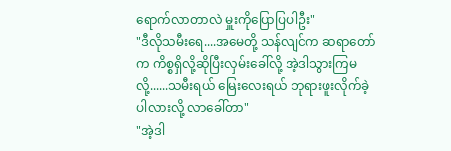ရောက်လာတာလဲ မှူးကိုပြောပြပါဦး"
"ဒီလိုသမီးရေ....အမေတို့ သန်လျင်က ဆရာတော်က ကိစ္စရှိလို့ဆိုပြီးလှမ်းခေါ်လို့ အဲ့ဒါသွားကြမလို့......သမီးရယ် မြေးလေးရယ် ဘုရားဖူးလိုက်ခဲ့ပါလားလို့ လာခေါ်တာ"
"အဲ့ဒါ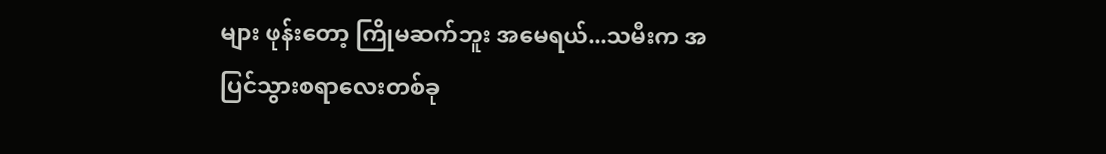များ ဖုန်းတော့ ကြိုမဆက်ဘူး အမေရယ်...သမီးက အပြင်သွားစရာလေးတစ်ခု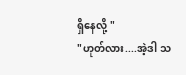ရှိနေလို့ "
"ဟုတ်လား....အဲ့ဒါ သ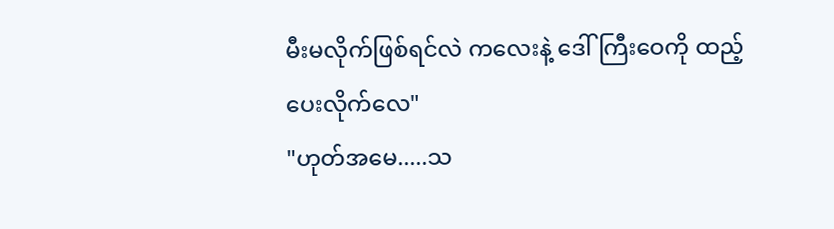မီးမလိုက်ဖြစ်ရင်လဲ ကလေးနဲ့ ဒေါ်ကြီးဝေကို ထည့်ပေးလိုက်လေ"
"ဟုတ်အမေ.....သ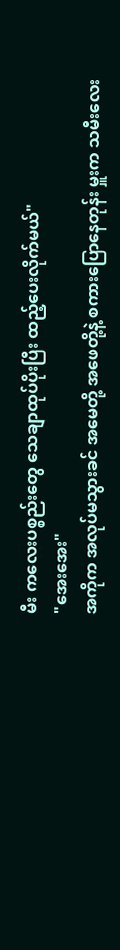မီး ကလေးပစ္စည်းတွေ သေချာထုပ်ပိုးပြီး ထည့်ပေးလိုက်မယ်"
"အေးအေး"
အကိုက အလုပ်မသွားခင် အမေတို့ အဖေတို့နဲ့ စကားပြောနေတုန်း မှူးက သမီးလေး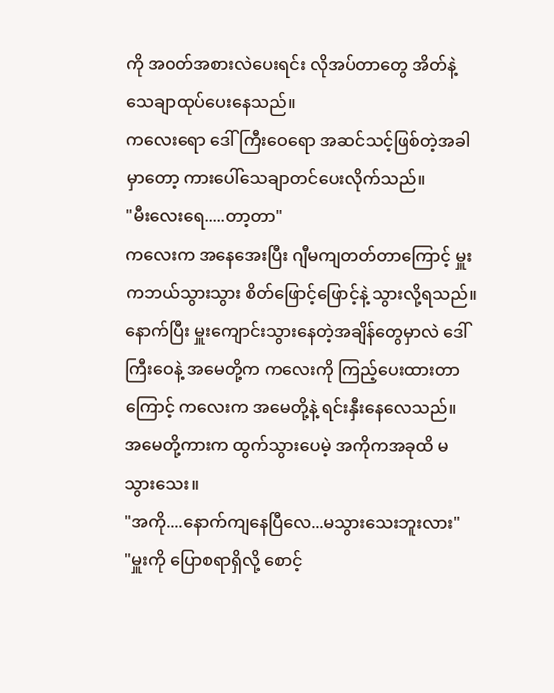ကို အ၀တ်အစားလဲပေးရင်း လိုအပ်တာတွေ အိတ်နဲ့သေချာထုပ်ပေးနေသည်။
ကလေးရော ဒေါ်ကြီးဝေရော အဆင်သင့်ဖြစ်တဲ့အခါမှာတော့ ကားပေါ်သေချာတင်ပေးလိုက်သည်။
"မီးလေးရေ.....တာ့တာ"
ကလေးက အနေအေးပြီး ဂျီမကျတတ်တာကြောင့် မှူးကဘယ်သွားသွား စိတ်ဖြောင့်ဖြောင့်နဲ့ သွားလို့ရသည်။နောက်ပြီး မှူးကျောင်းသွားနေတဲ့အချိန်တွေမှာလဲ ဒေါ်ကြီးဝေနဲ့ အမေတို့က ကလေးကို ကြည့်ပေးထားတာကြောင့် ကလေးက အမေတို့နဲ့ ရင်းနှီးနေလေသည်။
အမေတို့ကားက ထွက်သွားပေမဲ့ အကိုကအခုထိ မသွားသေး။
"အကို....နောက်ကျနေပြီလေ...မသွားသေးဘူးလား"
"မှူးကို ပြောစရာရှိလို့ စောင့်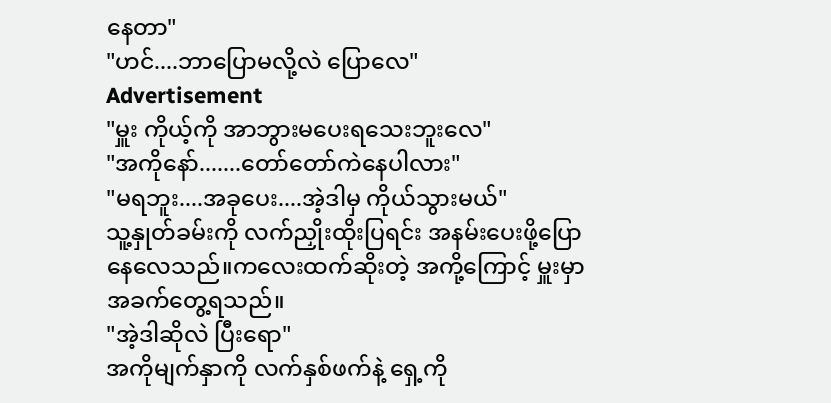နေတာ"
"ဟင်....ဘာပြောမလို့လဲ ပြောလေ"
Advertisement
"မှူး ကိုယ့်ကို အာဘွားမပေးရသေးဘူးလေ"
"အကိုနော်.......တော်တော်ကဲနေပါလား"
"မရဘူး....အခုပေး....အဲ့ဒါမှ ကိုယ်သွားမယ်"
သူ့နှုတ်ခမ်းကို လက်ညှိုးထိုးပြရင်း အနမ်းပေးဖို့ပြောနေလေသည်။ကလေးထက်ဆိုးတဲ့ အကို့ကြောင့် မှူးမှာ အခက်တွေ့ရသည်။
"အဲ့ဒါဆိုလဲ ပြီးရော"
အကိုမျက်နှာကို လက်နှစ်ဖက်နဲ့ ရှေ့ကို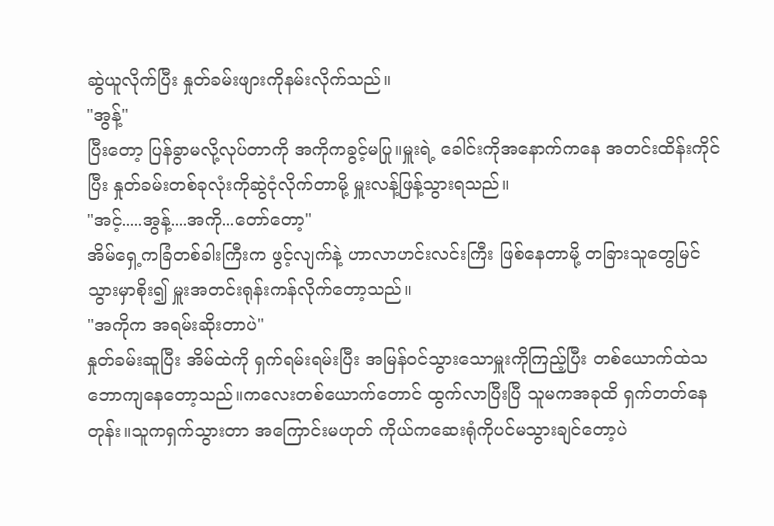ဆွဲယူလိုက်ပြီး နှုတ်ခမ်းဖျားကိုနမ်းလိုက်သည်။
"အွန့်"
ပြီးတော့ ပြန်ခွာမလို့လုပ်တာကို အကိုကခွင့်မပြု။မှူးရဲ့ ခေါင်းကိုအနောက်ကနေ အတင်းထိန်းကိုင်ပြီး နှုတ်ခမ်းတစ်ခုလုံးကိုဆွဲငုံလိုက်တာမို့ မှူးလန့်ဖြန့်သွားရသည်။
"အင့်.....အွန့်....အကို...တော်တော့"
အိမ်ရှေ့ကခြံတစ်ခါးကြီးက ဖွင့်လျက်နဲ့ ဟာလာဟင်းလင်းကြီး ဖြစ်နေတာမို့ တခြားသူတွေမြင်သွားမှာစိုး၍ မှူးအတင်းရုန်းကန်လိုက်တော့သည်။
"အကိုက အရမ်းဆိုးတာပဲ"
နှုတ်ခမ်းဆူပြီး အိမ်ထဲကို ရှက်ရမ်းရမ်းပြီး အမြန်၀င်သွားသောမှူးကိုကြည့်ပြီး တစ်ယောက်ထဲသဘောကျနေတော့သည်။ကလေးတစ်ယောက်တောင် ထွက်လာပြီးပြီ သူမကအခုထိ ရှက်တတ်နေတုန်း။သူကရှက်သွားတာ အကြောင်းမဟုတ် ကိုယ်ကဆေးရုံကိုပင်မသွားချင်တော့ပဲ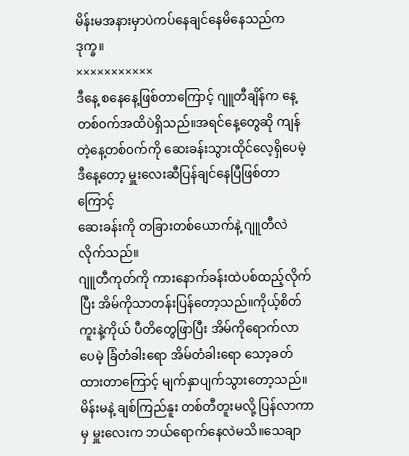မိန်းမအနားမှာပဲကပ်နေချင်နေမိနေသည်ကဒုက္ခ။
×××××××××××
ဒီနေ့ စနေနေ့ဖြစ်တာကြောင့် ဂျူတီချိန်က နေ့တစ်၀က်အထိပဲရှိသည်။အရင်နေ့တွေဆို ကျန်တဲ့နေ့တစ်၀က်ကို ဆေးခန်းသွားထိုင်လေ့ရှိပေမဲ့ ဒီနေ့တော့ မှူးလေးဆီပြန်ချင်နေပြီဖြစ်တာကြောင့်
ဆေးခန်းကို တခြားတစ်ယောက်နဲ့ ဂျူတီလဲလိုက်သည်။
ဂျူတီကုတ်ကို ကားနောက်ခန်းထဲပစ်ထည့်လိုက်ပြီး အိမ်ကိုသာတန်းပြန်တော့သည်။ကိုယ့်စိတ်ကူးနဲ့ကိုယ် ပီတိတွေဖြာပြီး အိမ်ကိုရောက်လာပေမဲ့ ခြံတံခါးရော အိမ်တံခါးရော သော့ခတ်ထားတာကြောင့် မျက်နှာပျက်သွားတော့သည်။
မိန်းမနဲ့ ချစ်ကြည်နူး တစ်တီတူးမလို့ ပြန်လာကာမှ မှူးလေးက ဘယ်ရောက်နေလဲမသိ။သေချာ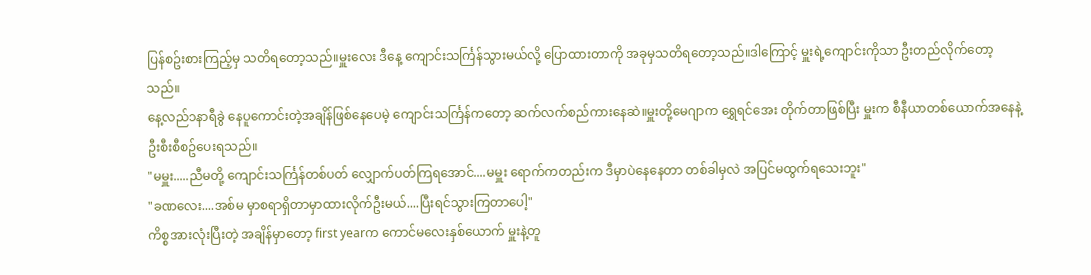ပြန်စဥ်းစားကြည့်မှ သတိရတော့သည်။မှူးလေး ဒီနေ့ ကျောင်းသင်္ကြန်သွားမယ်လို့ ပြောထားတာကို အခုမှသတိရတော့သည်။ဒါကြောင့် မှူးရဲ့ကျောင်းကိုသာ ဦးတည်လိုက်တော့သည်။
နေ့လည်၁နာရီခွဲ နေပူကောင်းတဲ့အချိန်ဖြစ်နေပေမဲ့ ကျောင်းသင်္ကြန်ကတော့ ဆက်လက်စည်ကားနေဆဲ။မှူးတို့မေဂျာက ရွှေရင်အေး တိုက်တာဖြစ်ပြီး မှူးက စီနီယာတစ်ယောက်အနေနဲ့ ဦးစီးစီစဥ်ပေးရသည်။
"မမှူး.....ညီမတို့ ကျောင်းသင်္ကြန်တစ်ပတ် လျှောက်ပတ်ကြရအောင်....မမှူး ရောက်ကတည်းက ဒီမှာပဲနေနေတာ တစ်ခါမှလဲ အပြင်မထွက်ရသေးဘူး"
"ခဏလေး....အစ်မ မှာစရာရှိတာမှာထားလိုက်ဦးမယ်....ပြီးရင်သွားကြတာပေါ့"
ကိစ္စအားလုံးပြီးတဲ့ အချိန်မှာတော့ first yearက ကောင်မလေးနှစ်ယောက် မှူးနဲ့တူ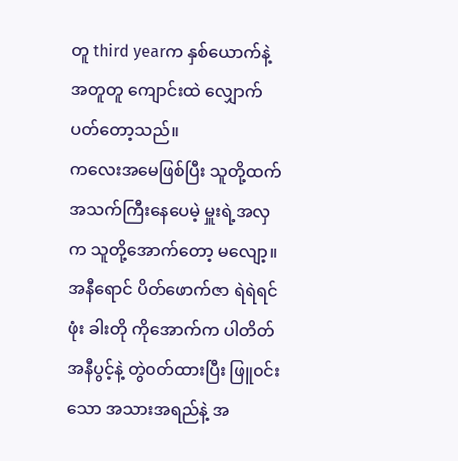တူ third yearက နှစ်ယောက်နဲ့ အတူတူ ကျောင်းထဲ လျှောက်ပတ်တော့သည်။
ကလေးအမေဖြစ်ပြီး သူတို့ထက် အသက်ကြီးနေပေမဲ့ မှူးရဲ့အလှက သူတို့အောက်တော့ မလျော့။
အနီရောင် ပိတ်ဖောက်ဇာ ရဲရဲရင်ဖုံး ခါးတို ကိုအောက်က ပါတိတ်အနီပွင့်နဲ့ တွဲ၀တ်ထားပြီး ဖြူ၀င်းသော အသားအရည်နဲ့ အ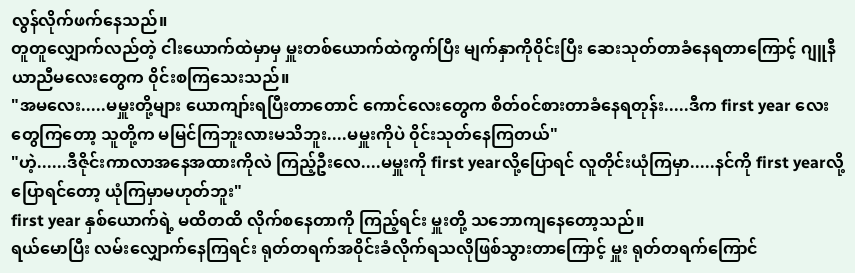လွန်လိုက်ဖက်နေသည်။
တူတူလျှောက်လည်တဲ့ ငါးယောက်ထဲမှာမှ မှူးတစ်ယောက်ထဲကွက်ပြီး မျက်နှာကို၀ိုင်းပြီး ဆေးသုတ်တာခံနေရတာကြောင့် ဂျူနီယာညီမလေးတွေက ၀ိုင်းစကြသေးသည်။
"အမလေး.....မမှူးတို့များ ယောကျာ်းရပြီးတာတောင် ကောင်လေးတွေက စိတ်၀င်စားတာခံနေရတုန်း.....ဒီက first year လေးတွေကြတော့ သူတို့က မမြင်ကြဘူးလားမသိဘူး....မမှူးကိုပဲ ၀ိုင်းသုတ်နေကြတယ်"
"ဟဲ့......ဒီဇိုင်းကာလာအနေအထားကိုလဲ ကြည့်ဦးလေ....မမှူးကို first yearလို့ပြောရင် လူတိုင်းယုံကြမှာ.....နင်ကို first yearလို့ပြောရင်တော့ ယုံကြမှာမဟုတ်ဘူး"
first year နှစ်ယောက်ရဲ့ မထိတထိ လိုက်စနေတာကို ကြည့်ရင်း မှူးတို့ သဘောကျနေတော့သည်။
ရယ်မောပြီး လမ်းလျှောက်နေကြရင်း ရုတ်တရက်အ၀ိုင်းခံလိုက်ရသလိုဖြစ်သွားတာကြောင့် မှူး ရုတ်တရက်ကြောင်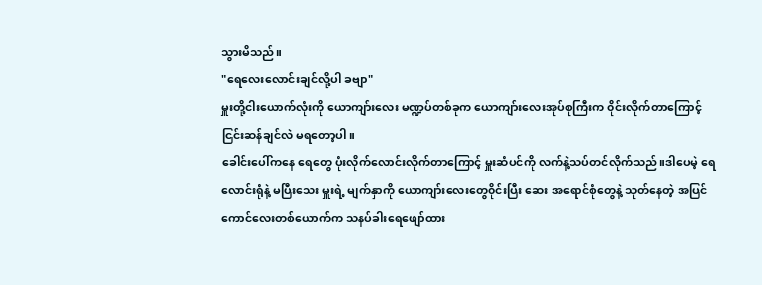သွားမိသည်။
"ရေလေးလောင်းချင်လို့ပါ ခဗျာ"
မှူးတို့ငါးယောက်လုံးကို ယောကျာ်းလေး မဏ္ဍပ်တစ်ခုက ယောကျာ်းလေးအုပ်စုကြီးက ၀ိုင်းလိုက်တာကြောင့် ငြင်းဆန်ချင်လဲ မရတော့ပါ။
ခေါင်းပေါ်ကနေ ရေတွေ ပုံးလိုက်လောင်းလိုက်တာကြောင့် မှူးဆံပင်ကို လက်နဲ့သပ်တင်လိုက်သည်။ဒါပေမဲ့ ရေလောင်းရုံနဲ့ မပြီးသေး မှူးရဲ့ မျက်နှာကို ယောကျာ်းလေးတွေ၀ိုင်းပြီး ဆေး အရောင်စုံတွေနဲ့ သုတ်နေတဲ့ အပြင် ကောင်လေးတစ်ယောက်က သနပ်ခါးရေဖျော်ထား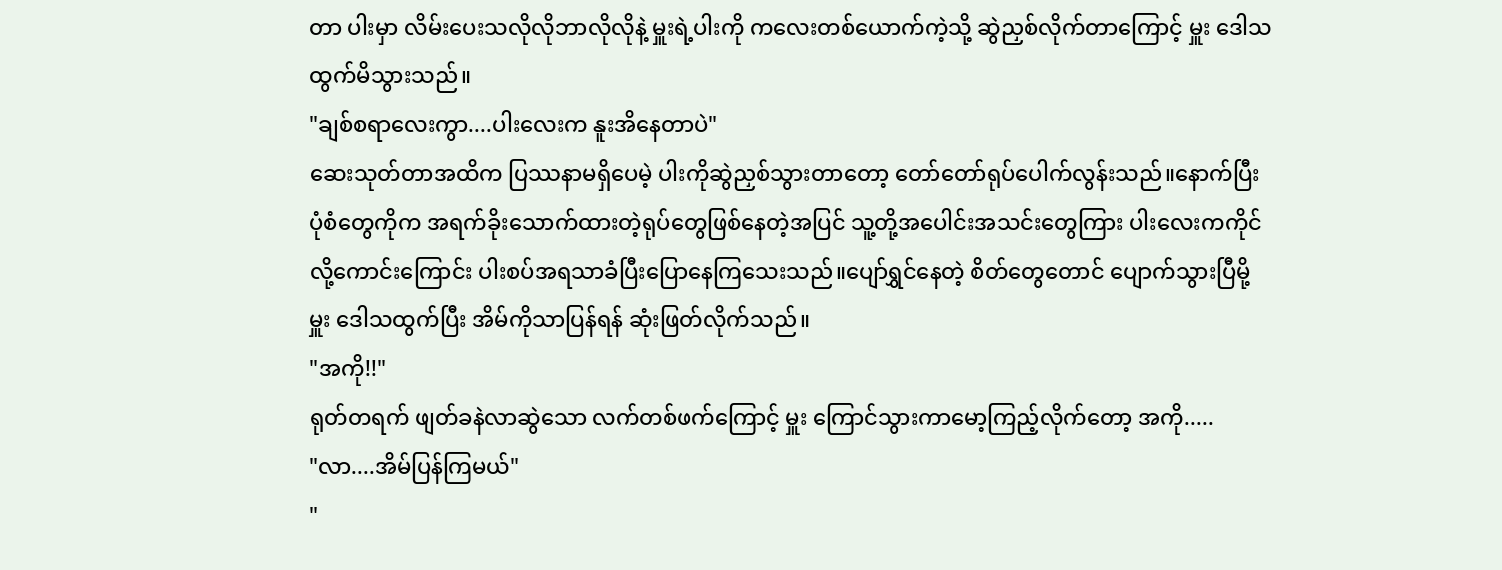တာ ပါးမှာ လိမ်းပေးသလိုလိုဘာလိုလိုနဲ့ မှူးရဲ့ပါးကို ကလေးတစ်ယောက်ကဲ့သို့ ဆွဲညှစ်လိုက်တာကြောင့် မှူး ဒေါသထွက်မိသွားသည်။
"ချစ်စရာလေးကွာ....ပါးလေးက နူးအိနေတာပဲ"
ဆေးသုတ်တာအထိက ပြဿနာမရှိပေမဲ့ ပါးကိုဆွဲညှစ်သွားတာတော့ တော်တော်ရုပ်ပေါက်လွန်းသည်။နောက်ပြီး ပုံစံတွေကိုက အရက်ခိုးသောက်ထားတဲ့ရုပ်တွေဖြစ်နေတဲ့အပြင် သူ့တို့အပေါင်းအသင်းတွေကြား ပါးလေးကကိုင်လို့ကောင်းကြောင်း ပါးစပ်အရသာခံပြီးပြောနေကြသေးသည်။ပျော်ရွှင်နေတဲ့ စိတ်တွေတောင် ပျောက်သွားပြီမို့ မှူး ဒေါသထွက်ပြီး အိမ်ကိုသာပြန်ရန် ဆုံးဖြတ်လိုက်သည်။
"အကို!!"
ရုတ်တရက် ဖျတ်ခနဲလာဆွဲသော လက်တစ်ဖက်ကြောင့် မှူး ကြောင်သွားကာမော့ကြည့်လိုက်တော့ အကို.....
"လာ....အိမ်ပြန်ကြမယ်"
"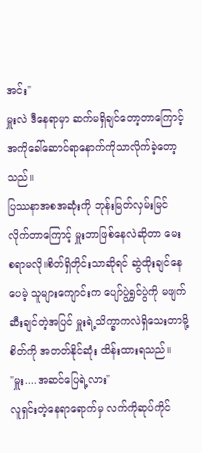အင်း"
မှူးလဲ ဒီနေရာမှာ ဆက်မရှိချင်တော့တာကြောင့် အကိုခေါ်ဆောင်ရာနောက်ကိုသာလိုက်ခဲ့တော့သည်။
ပြဿနာအစအဆုံးကို ဘုန်းမြတ်လှမ်းမြင်လိုက်တာကြောင့် မှူးဘာဖြစ်နေလဲဆိုတာ မေးစရာမလို။စိတ်ရှိတိုင်းသာဆိုရင် ဆွဲထိုးချင်နေပေမဲ့ သူများကျောင်းက ပျော်ပွဲရွှင်ပွဲကို မဖျက်ဆီးချင်တဲ့အပြင် မှူးရဲ့သိက္ခာကလဲရှိသေးတာမို့ စိတ်ကို အတတ်နိုင်ဆုံး ထိန်းထားရသည်။
"မှူး....အဆင်ပြေရဲ့လား"
လူရှင်းတဲ့နေရာရောက်မှ လက်ကိုဆုပ်ကိုင်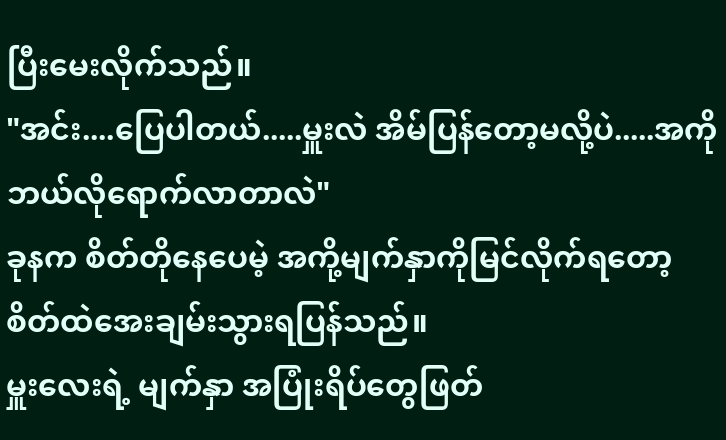ပြီးမေးလိုက်သည်။
"အင်း....ပြေပါတယ်.....မှူးလဲ အိမ်ပြန်တော့မလို့ပဲ.....အကို ဘယ်လိုရောက်လာတာလဲ"
ခုနက စိတ်တိုနေပေမဲ့ အကို့မျက်နှာကိုမြင်လိုက်ရတော့ စိတ်ထဲအေးချမ်းသွားရပြန်သည်။
မှူးလေးရဲ့ မျက်နှာ အပြုံးရိပ်တွေဖြတ်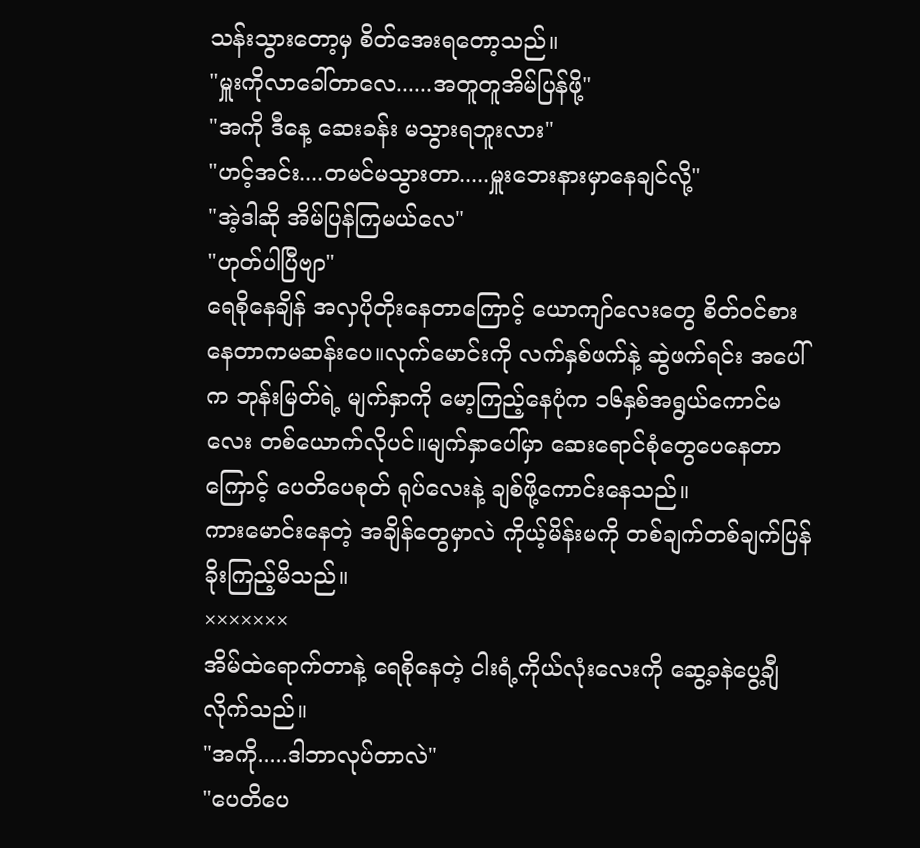သန်းသွားတော့မှ စိတ်အေးရတော့သည်။
"မှူးကိုလာခေါ်တာလေ......အတူတူအိမ်ပြန်ဖို့"
"အကို ဒီနေ့ ဆေးခန်း မသွားရဘူးလား"
"ဟင့်အင်း....တမင်မသွားတာ.....မှူးဘေးနားမှာနေချင်လို့"
"အဲ့ဒါဆို အိမ်ပြန်ကြမယ်လေ"
"ဟုတ်ပါပြီဗျာ"
ရေစိုနေချိန် အလှပိုတိုးနေတာကြောင့် ယောကျာ်လေးတွေ စိတ်၀င်စားနေတာကမဆန်းပေ။လုက်မောင်းကို လက်နှစ်ဖက်နဲ့ ဆွဲဖက်ရင်း အပေါ်က ဘုန်းမြတ်ရဲ့ မျက်နှာကို မော့ကြည့်နေပုံက ၁၆နှစ်အရွယ်ကောင်မလေး တစ်ယောက်လိုပင်။မျက်နှာပေါ်မှာ ဆေးရောင်စုံတွေပေနေတာကြောင့် ပေတိပေစုတ် ရုပ်လေးနဲ့ ချစ်ဖို့ကောင်းနေသည်။
ကားမောင်းနေတဲ့ အချိန်တွေမှာလဲ ကိုယ့်မိန်းမကို တစ်ချက်တစ်ချက်ပြန်ခိုးကြည့်မိသည်။
×××××××
အိမ်ထဲရောက်တာနဲ့ ရေစိုနေတဲ့ ငါးရံ့ကိုယ်လုံးလေးကို ဆွေ့ခနဲပွေ့ချီလိုက်သည်။
"အကို.....ဒါဘာလုပ်တာလဲ"
"ပေတိပေ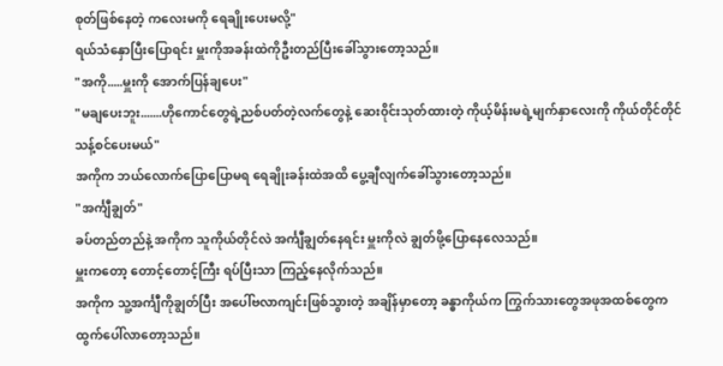စုတ်ဖြစ်နေတဲ့ ကလေးမကို ရေချိုးပေးမလို့"
ရယ်သံနှောပြီးပြောရင်း မှူးကိုအခန်းထဲကိုဦးတည်ပြီးခေါ်သွားတော့သည်။
"အကို.....မှူးကို အောက်ပြန်ချပေး"
"မချပေးဘူး.......ဟိုကောင်တွေရဲ့ညစ်ပတ်တဲ့လက်တွေနဲ့ ဆေး၀ိုင်းသုတ်ထားတဲ့ ကိုယ့်မိန်းမရဲ့မျက်နှာလေးကို ကိုယ်တိုင်တိုင်သန့်စင်ပေးမယ်"
အကိုက ဘယ်လောက်ပြောပြောမရ ရေချိုးခန်းထဲအထိ ပွေ့ချီလျက်ခေါ်သွားတော့သည်။
"အင်္ကျီချွတ်"
ခပ်တည်တည်နဲ့ အကိုက သူကိုယ်တိုင်လဲ အင်္ကျီချွတ်နေရင်း မှူးကိုလဲ ချွတ်ဖို့ပြောနေလေသည်။
မှူးကတော့ တောင့်တောင့်ကြီး ရပ်ပြီးသာ ကြည့်နေလိုက်သည်။
အကိုက သူ့အင်္ကျီကိုချွတ်ပြီး အပေါ်ဗလာကျင်းဖြစ်သွားတဲ့ အချိန်မှာတော့ ခန္ဓာကိုယ်က ကြွက်သားတွေအဖုအထစ်တွေက ထွက်ပေါ်လာတော့သည်။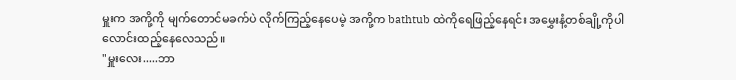မှူးက အကို့ကို မျက်တောင်မခက်ပဲ လိုက်ကြည့်နေပေမဲ့ အကို့က bathtub ထဲကိုရေဖြည့်နေရင်း အမွှေးနံ့တစ်ချို့ကိုပါ လောင်းထည့်နေလေသည်။
"မှူးလေး.....ဘာ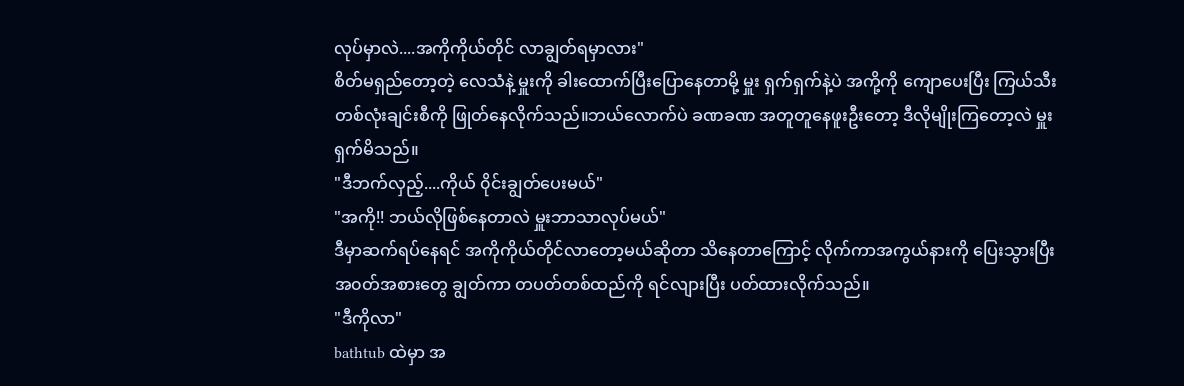လုပ်မှာလဲ....အကိုကိုယ်တိုင် လာချွတ်ရမှာလား"
စိတ်မရှည်တော့တဲ့ လေသံနဲ့ မှူးကို ခါးထောက်ပြီးပြောနေတာမို့ မှူး ရှက်ရှက်နဲ့ပဲ အကို့ကို ကျောပေးပြီး ကြယ်သီးတစ်လုံးချင်းစီကို ဖြုတ်နေလိုက်သည်။ဘယ်လောက်ပဲ ခဏခဏ အတူတူနေဖူးဦးတော့ ဒီလိုမျိုးကြတော့လဲ မှူးရှက်မိသည်။
"ဒီဘက်လှည့်....ကိုယ် ၀ိုင်းချွတ်ပေးမယ်"
"အကို!! ဘယ်လိုဖြစ်နေတာလဲ မှူးဘာသာလုပ်မယ်"
ဒီမှာဆက်ရပ်နေရင် အကိုကိုယ်တိုင်လာတော့မယ်ဆိုတာ သိနေတာကြောင့် လိုက်ကာအကွယ်နားကို ပြေးသွားပြီး အ၀တ်အစားတွေ ချွတ်ကာ တပတ်တစ်ထည်ကို ရင်လျားပြီး ပတ်ထားလိုက်သည်။
"ဒီကိုလာ"
bathtub ထဲမှာ အ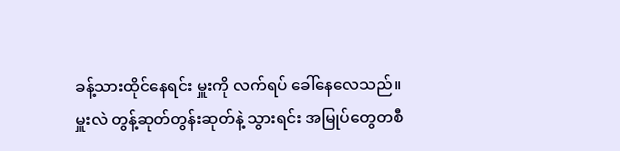ခန့်သားထိုင်နေရင်း မှူးကို လက်ရပ် ခေါ်နေလေသည်။
မှူးလဲ တွန့်ဆုတ်တွန်းဆုတ်နဲ့ သွားရင်း အမြုပ်တွေတစီ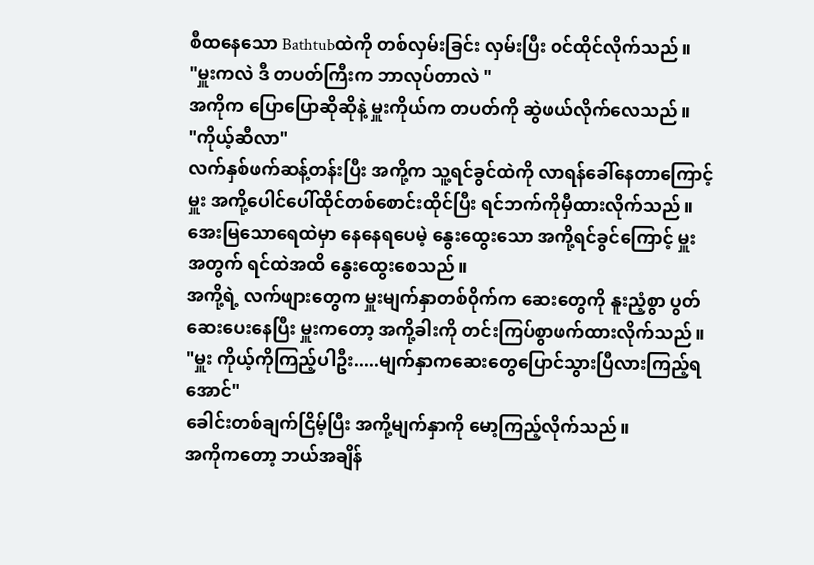စီထနေသော Bathtubထဲကို တစ်လှမ်းခြင်း လှမ်းပြီး ၀င်ထိုင်လိုက်သည်။
"မှူးကလဲ ဒီ တပတ်ကြီးက ဘာလုပ်တာလဲ "
အကိုက ပြောပြောဆိုဆိုနဲ့ မှူးကိုယ်က တပတ်ကို ဆွဲဖယ်လိုက်လေသည်။
"ကိုယ့်ဆီလာ"
လက်နှစ်ဖက်ဆန့်တန်းပြီး အကို့က သူ့ရင်ခွင်ထဲကို လာရန်ခေါ်နေတာကြောင့် မှူး အကို့ပေါင်ပေါ်ထိုင်တစ်စောင်းထိုင်ပြီး ရင်ဘက်ကိုမှီထားလိုက်သည်။
အေးမြသောရေထဲမှာ နေနေရပေမဲ့ နွေးထွေးသော အကို့ရင်ခွင်ကြောင့် မှူးအတွက် ရင်ထဲအထိ နွေးထွေးစေသည်။
အကို့ရဲ့ လက်ဖျားတွေက မှူးမျက်နှာတစ်၀ိုက်က ဆေးတွေကို နူးညံ့စွာ ပွတ်ဆေးပေးနေပြီး မှူးကတော့ အကို့ခါးကို တင်းကြပ်စွာဖက်ထားလိုက်သည်။
"မှူး ကိုယ့်ကိုကြည့်ပါဦး.....မျက်နှာကဆေးတွေပြောင်သွားပြီလားကြည့်ရအောင်"
ခေါင်းတစ်ချက်ငြိမ့်ပြီး အကို့မျက်နှာကို မော့ကြည့်လိုက်သည်။
အကိုကတော့ ဘယ်အချိန်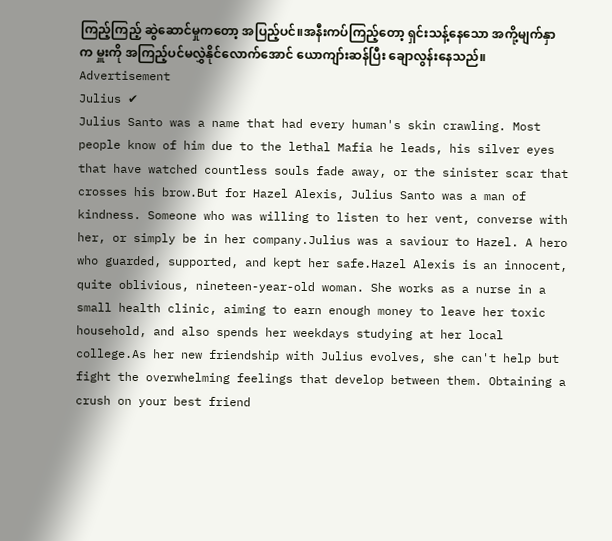ကြည့်ကြည့် ဆွဲဆောင်မှုကတော့ အပြည့်ပင်။အနီးကပ်ကြည့်တော့ ရှင်းသန့်နေသော အကို့မျက်နှာက မှူးကို အကြည့်ပင်မလွှဲနိုင်လောက်အောင် ယောကျာ်းဆန်ပြီး ချောလွန်းနေသည်။
Advertisement
Julius ✔
Julius Santo was a name that had every human's skin crawling. Most people know of him due to the lethal Mafia he leads, his silver eyes that have watched countless souls fade away, or the sinister scar that crosses his brow.But for Hazel Alexis, Julius Santo was a man of kindness. Someone who was willing to listen to her vent, converse with her, or simply be in her company.Julius was a saviour to Hazel. A hero who guarded, supported, and kept her safe.Hazel Alexis is an innocent, quite oblivious, nineteen-year-old woman. She works as a nurse in a small health clinic, aiming to earn enough money to leave her toxic household, and also spends her weekdays studying at her local college.As her new friendship with Julius evolves, she can't help but fight the overwhelming feelings that develop between them. Obtaining a crush on your best friend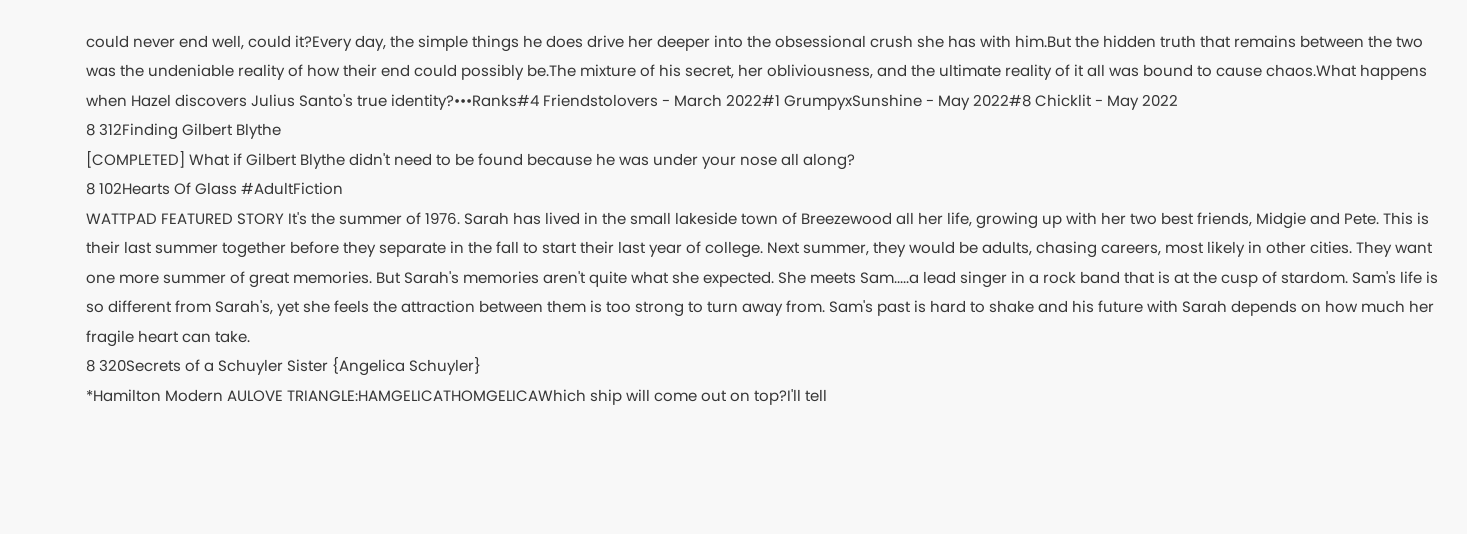could never end well, could it?Every day, the simple things he does drive her deeper into the obsessional crush she has with him.But the hidden truth that remains between the two was the undeniable reality of how their end could possibly be.The mixture of his secret, her obliviousness, and the ultimate reality of it all was bound to cause chaos.What happens when Hazel discovers Julius Santo's true identity?•••Ranks#4 Friendstolovers - March 2022#1 GrumpyxSunshine - May 2022#8 Chicklit - May 2022
8 312Finding Gilbert Blythe
[COMPLETED] What if Gilbert Blythe didn't need to be found because he was under your nose all along?
8 102Hearts Of Glass #AdultFiction
WATTPAD FEATURED STORY It's the summer of 1976. Sarah has lived in the small lakeside town of Breezewood all her life, growing up with her two best friends, Midgie and Pete. This is their last summer together before they separate in the fall to start their last year of college. Next summer, they would be adults, chasing careers, most likely in other cities. They want one more summer of great memories. But Sarah's memories aren't quite what she expected. She meets Sam.....a lead singer in a rock band that is at the cusp of stardom. Sam's life is so different from Sarah's, yet she feels the attraction between them is too strong to turn away from. Sam's past is hard to shake and his future with Sarah depends on how much her fragile heart can take.
8 320Secrets of a Schuyler Sister {Angelica Schuyler}
*Hamilton Modern AULOVE TRIANGLE:HAMGELICATHOMGELICAWhich ship will come out on top?I'll tell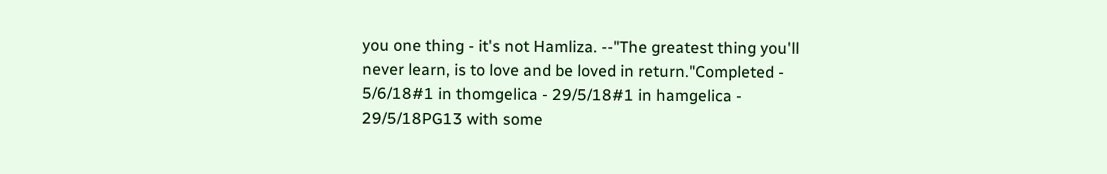you one thing - it's not Hamliza. --"The greatest thing you'll never learn, is to love and be loved in return."Completed - 5/6/18#1 in thomgelica - 29/5/18#1 in hamgelica - 29/5/18PG13 with some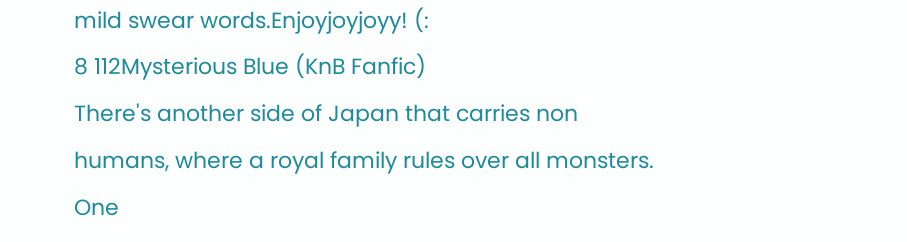mild swear words.Enjoyjoyjoyy! (:
8 112Mysterious Blue (KnB Fanfic)
There's another side of Japan that carries non humans, where a royal family rules over all monsters. One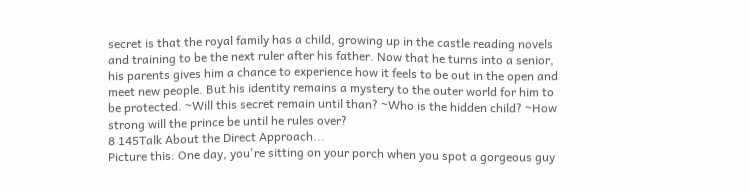secret is that the royal family has a child, growing up in the castle reading novels and training to be the next ruler after his father. Now that he turns into a senior, his parents gives him a chance to experience how it feels to be out in the open and meet new people. But his identity remains a mystery to the outer world for him to be protected. ~Will this secret remain until than? ~Who is the hidden child? ~How strong will the prince be until he rules over?
8 145Talk About the Direct Approach...
Picture this: One day, you're sitting on your porch when you spot a gorgeous guy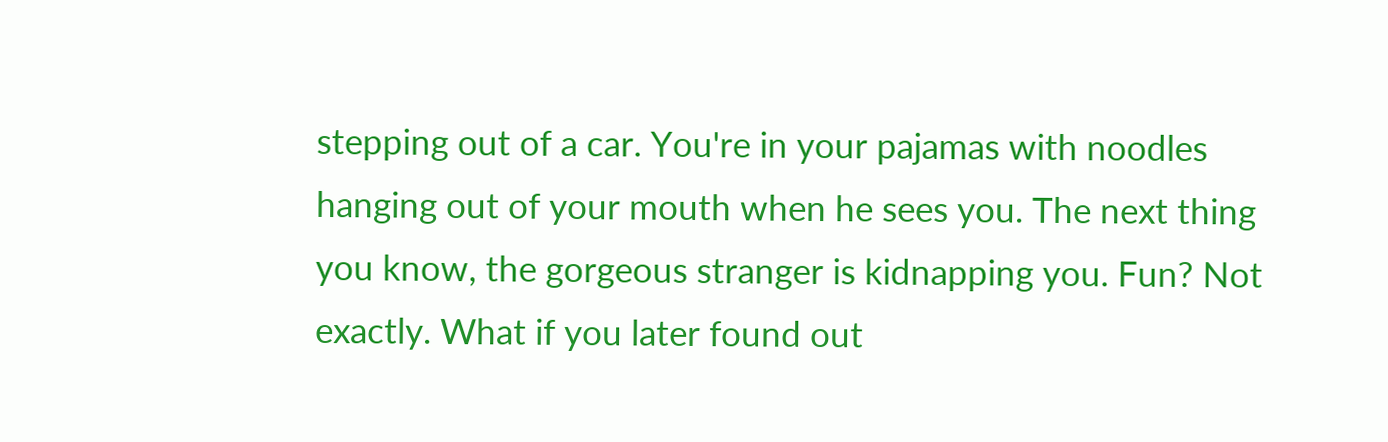stepping out of a car. You're in your pajamas with noodles hanging out of your mouth when he sees you. The next thing you know, the gorgeous stranger is kidnapping you. Fun? Not exactly. What if you later found out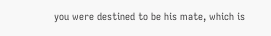you were destined to be his mate, which is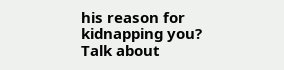his reason for kidnapping you? Talk about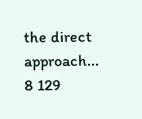the direct approach...
8 129